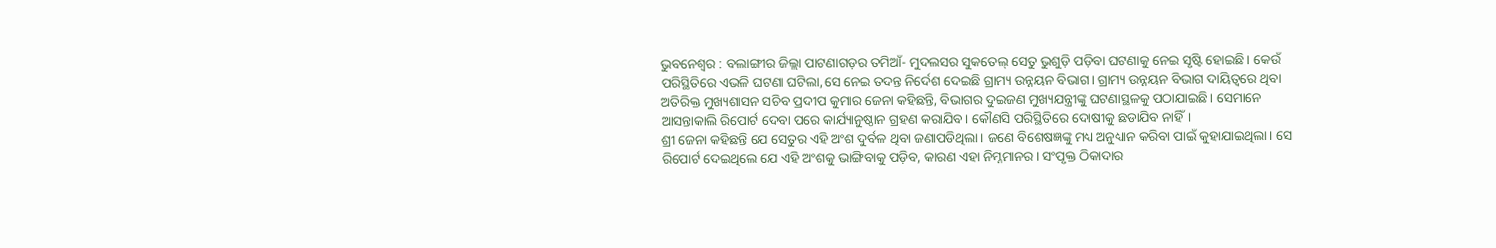ଭୁବନେଶ୍ବର : ବଲାଙ୍ଗୀର ଜିଲ୍ଲା ପାଟଣାଗଡ଼ର ତମିଆଁ- ମୁଦଲସର ସୁକତେଲ୍ ସେତୁ ଭୁଶୁଡ଼ି ପଡ଼ିବା ଘଟଣାକୁ ନେଇ ସୃଷ୍ଟି ହୋଇଛି। କେଉଁ ପରିସ୍ଥିତିରେ ଏଭଳି ଘଟଣା ଘଟିଲା,ସେ ନେଇ ତଦନ୍ତ ନିର୍ଦେଶ ଦେଇଛି ଗ୍ରାମ୍ୟ ଉନ୍ନୟନ ବିଭାଗ। ଗ୍ରାମ୍ୟ ଉନ୍ନୟନ ବିଭାଗ ଦାୟିତ୍ବରେ ଥିବା ଅତିରିକ୍ତ ମୁଖ୍ୟଶାସନ ସଚିବ ପ୍ରଦୀପ କୁମାର ଜେନା କହିଛନ୍ତି, ବିଭାଗର ଦୁଇଜଣ ମୁଖ୍ୟଯନ୍ତ୍ରୀଙ୍କୁ ଘଟଣାସ୍ଥଳକୁ ପଠାଯାଇଛି। ସେମାନେ ଆସନ୍ତାକାଲି ରିପୋର୍ଟ ଦେବା ପରେ କାର୍ଯ୍ୟାନୁଷ୍ଠାନ ଗ୍ରହଣ କରାଯିବ। କୌଣସି ପରିସ୍ଥିତିରେ ଦୋଷୀକୁ ଛଡାଯିବ ନାହିଁ।
ଶ୍ରୀ ଜେନା କହିଛନ୍ତି ଯେ ସେତୁର ଏହି ଅଂଶ ଦୁର୍ବଳ ଥିବା ଜଣାପଡିଥିଲା। ଜଣେ ବିଶେଷଜ୍ଞଙ୍କୁ ମଧ୍ୟ ଅନୁଧ୍ୟାନ କରିବା ପାଇଁ କୁହାଯାଇଥିଲା। ସେ ରିପୋର୍ଟ ଦେଇଥିଲେ ଯେ ଏହି ଅଂଶକୁ ଭାଙ୍ଗିବାକୁ ପଡ଼ିବ, କାରଣ ଏହା ନିମ୍ନମାନର। ସଂପୃକ୍ତ ଠିକାଦାର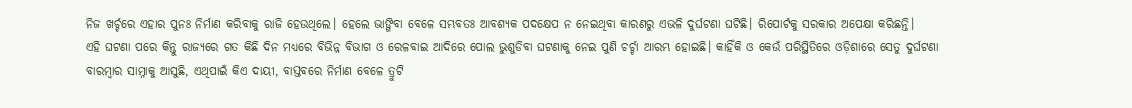ନିଜ ଖର୍ଚ୍ଚରେ ଏହାର ପୁନଃ ନିର୍ମାଣ କରିବାକୁ ରାଜି ହେଉଥିଲେ। ହେଲେ ଭାଙ୍ଗିବା ବେଳେ ସମ୍ଭବତଃ ଆବଶ୍ୟକ ପଦକ୍ଷେପ ନ ନେଇଥିବା କାରଣରୁ ଏଭଳି ଦୁର୍ଘଟଣା ଘଟିଛି। ରିପୋର୍ଟକୁ ସରକାର ଅପେକ୍ଷା କରିଛନ୍ତି।
ଏହି ଘଟଣା ପରେ କିନ୍ତୁ ରାଜ୍ୟରେ ଗତ କିଛି ଦିନ ମଧ୍ୟରେ ବିଭିନ୍ନ ବିଭାଗ ଓ ରେଳବାଇ ଆଦିରେ ପୋଲ ଭୁଶୁଡିବା ଘଟଣାକୁ ନେଇ ପୁଣି ଚର୍ଚ୍ଚା ଆରମ୍ଭ ହୋଇଛି। କାହିଁକି ଓ କେଉଁ ପରିସ୍ଥିତିରେ ଓଡ଼ିଶାରେ ସେତୁ ଦୁର୍ଘଟଣା ବାରମ୍ବାର ସାମ୍ନାକୁ ଆସୁଛି, ଏଥିପାଇଁ କିଏ ଦାୟୀ, ବାସ୍ତବରେ ନିର୍ମାଣ ବେଳେ ତ୍ରୁଟି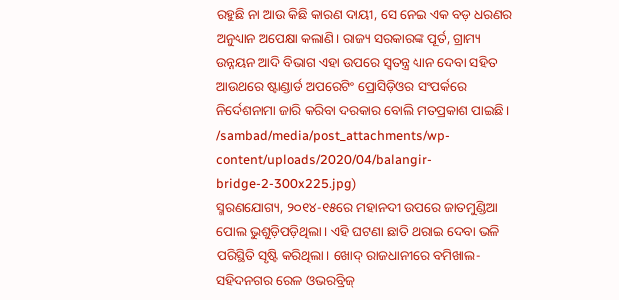ରହୁଛି ନା ଆଉ କିଛି କାରଣ ଦାୟୀ, ସେ ନେଇ ଏକ ବଡ଼ ଧରଣର ଅନୁଧ୍ୟାନ ଅପେକ୍ଷା କଲାଣି। ରାଜ୍ୟ ସରକାରଙ୍କ ପୂର୍ତ, ଗ୍ରାମ୍ୟ ଉନ୍ନୟନ ଆଦି ବିଭାଗ ଏହା ଉପରେ ସ୍ବତନ୍ତ୍ର ଧ୍ୟାନ ଦେବା ସହିତ ଆଉଥରେ ଷ୍ଟାଣ୍ଡାର୍ଡ ଅପରେଟିଂ ପ୍ରୋସିଡ଼ିଓର ସଂପର୍କରେ ନିର୍ଦେଶନାମା ଜାରି କରିବା ଦରକାର ବୋଲି ମତପ୍ରକାଶ ପାଇଛି।
/sambad/media/post_attachments/wp-content/uploads/2020/04/balangir-bridge-2-300x225.jpg)
ସ୍ମରଣଯୋଗ୍ୟ, ୨୦୧୪-୧୫ରେ ମହାନଦୀ ଉପରେ ଜାତମୁଣ୍ଡିଆ ପୋଲ ଭୁଶୁଡ଼ିପଡ଼ିଥିଲା। ଏହି ଘଟଣା ଛାତି ଥରାଇ ଦେବା ଭଳି ପରିସ୍ଥିତି ସୃଷ୍ଟି କରିଥିଲା। ଖୋଦ୍ ରାଜଧାନୀରେ ବମିଖାଲ-ସହିଦନଗର ରେଳ ଓଭରବ୍ରିଜ୍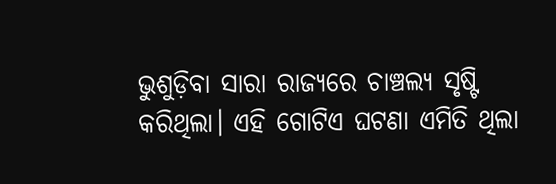ଭୁଶୁଡ଼ିବା ସାରା ରାଜ୍ୟରେ ଚାଞ୍ଚଲ୍ୟ ସୃଷ୍ଟି କରିଥିଲା। ଏହି ଗୋଟିଏ ଘଟଣା ଏମିତି ଥିଲା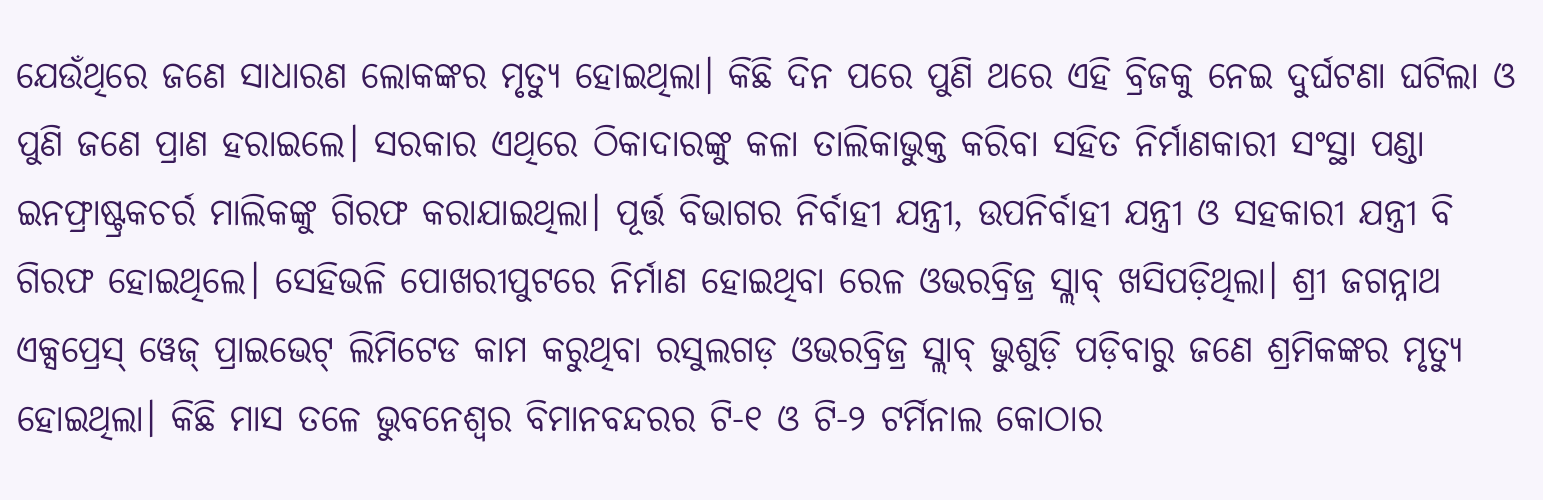ଯେଉଁଥିରେ ଜଣେ ସାଧାରଣ ଲୋକଙ୍କର ମୃତ୍ୟୁ ହୋଇଥିଲା। କିଛି ଦିନ ପରେ ପୁଣି ଥରେ ଏହି ବ୍ରିଜକୁ ନେଇ ଦୁର୍ଘଟଣା ଘଟିଲା ଓ ପୁଣି ଜଣେ ପ୍ରାଣ ହରାଇଲେ। ସରକାର ଏଥିରେ ଠିକାଦାରଙ୍କୁ କଳା ତାଲିକାଭୁକ୍ତ କରିବା ସହିତ ନିର୍ମାଣକାରୀ ସଂସ୍ଥା ପଣ୍ଡା ଇନଫ୍ରାଷ୍ଟ୍ରକଚର୍ର ମାଲିକଙ୍କୁ ଗିରଫ କରାଯାଇଥିଲା। ପୂର୍ତ୍ତ ବିଭାଗର ନିର୍ବାହୀ ଯନ୍ତ୍ରୀ, ଉପନିର୍ବାହୀ ଯନ୍ତ୍ରୀ ଓ ସହକାରୀ ଯନ୍ତ୍ରୀ ବି ଗିରଫ ହୋଇଥିଲେ। ସେହିଭଳି ପୋଖରୀପୁଟରେ ନିର୍ମାଣ ହୋଇଥିବା ରେଳ ଓଭରବ୍ରିଜ୍ର ସ୍ଲାବ୍ ଖସିପଡ଼ିଥିଲା। ଶ୍ରୀ ଜଗନ୍ନାଥ ଏକ୍ସପ୍ରେସ୍ ୱେଜ୍ ପ୍ରାଇଭେଟ୍ ଲିମିଟେଡ କାମ କରୁଥିବା ରସୁଲଗଡ଼ ଓଭରବ୍ରିଜ୍ର ସ୍ଲାବ୍ ଭୁଶୁଡ଼ି ପଡ଼ିବାରୁ ଜଣେ ଶ୍ରମିକଙ୍କର ମୃତ୍ୟୁ ହୋଇଥିଲା। କିଛି ମାସ ତଳେ ଭୁବନେଶ୍ବର ବିମାନବନ୍ଦରର ଟି-୧ ଓ ଟି-୨ ଟର୍ମିନାଲ କୋଠାର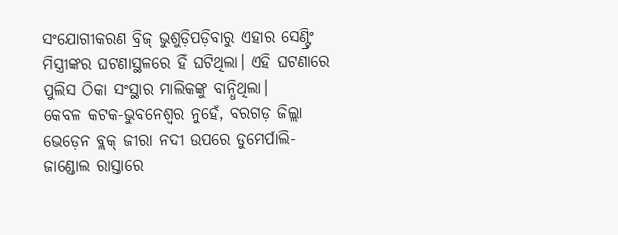ସଂଯୋଗୀକରଣ ବ୍ରିଜ୍ ଭୁଶୁଡ଼ିପଡ଼ିବାରୁ ଏହାର ସେଣ୍ଟ୍ରିଂ ମିସ୍ତ୍ରୀଙ୍କର ଘଟଣାସ୍ଥଳରେ ହିଁ ଘଟିଥିଲା। ଏହି ଘଟଣାରେ ପୁଲିସ ଠିକା ସଂସ୍ଥାର ମାଲିକଙ୍କୁ ବାନ୍ଧିଥିଲା।
କେବଳ କଟକ-ଭୁବନେଶ୍ବର ନୁହେଁ, ବରଗଡ଼ ଜିଲ୍ଲା ଭେଡ଼େନ ବ୍ଲକ୍ ଜୀରା ନଦୀ ଉପରେ ଡୁମେର୍ପାଲି-ଜାଣ୍ଡୋଲ ରାସ୍ତାରେ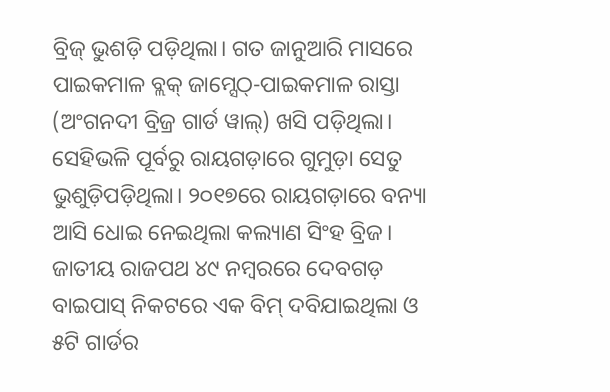ବ୍ରିଜ୍ ଭୁଶଡ଼ି ପଡ଼ିଥିଲା। ଗତ ଜାନୁଆରି ମାସରେ ପାଇକମାଳ ବ୍ଲକ୍ ଜାମ୍ସେଠ୍-ପାଇକମାଳ ରାସ୍ତା (ଅଂଗନଦୀ ବ୍ରିଜ୍ର ଗାର୍ଡ ୱାଲ୍) ଖସି ପଡ଼ିଥିଲା।
ସେହିଭଳି ପୂର୍ବରୁ ରାୟଗଡ଼ାରେ ଗୁମୁଡ଼ା ସେତୁ ଭୁଶୁଡ଼ିପଡ଼ିଥିଲା। ୨୦୧୭ରେ ରାୟଗଡ଼ାରେ ବନ୍ୟା ଆସି ଧୋଇ ନେଇଥିଲା କଲ୍ୟାଣ ସିଂହ ବ୍ରିଜ। ଜାତୀୟ ରାଜପଥ ୪୯ ନମ୍ବରରେ ଦେବଗଡ଼ ବାଇପାସ୍ ନିକଟରେ ଏକ ବିମ୍ ଦବିଯାଇଥିଲା ଓ ୫ଟି ଗାର୍ଡର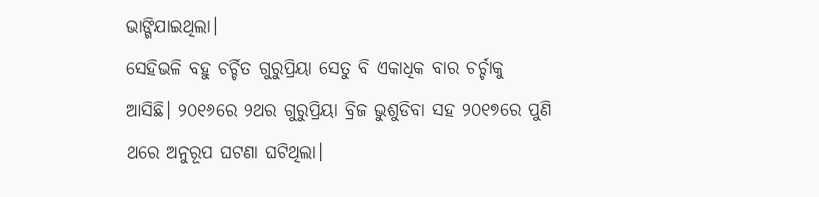ଭାଙ୍ଗିଯାଇଥିଲା।
ସେହିଭଳି ବହୁ ଚର୍ଚ୍ଚିତ ଗୁରୁପ୍ରିୟା ସେତୁ ବି ଏକାଧିକ ବାର ଚର୍ଚ୍ଚାକୁ ଆସିଛି। ୨୦୧୬ରେ ୨ଥର ଗୁରୁପ୍ରିୟା ବ୍ରିଜ ଭୁଶୁଡିବା ସହ ୨୦୧୭ରେ ପୁଣି ଥରେ ଅନୁରୂପ ଘଟଣା ଘଟିଥିଲା।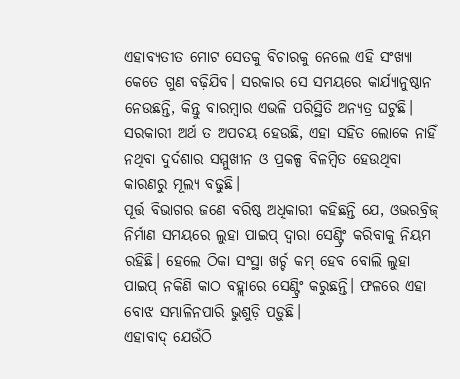ଏହାବ୍ୟତୀତ ମୋଟ ସେତକୁ ବିଚାରକୁ ନେଲେ ଏହି ସଂଖ୍ୟା କେତେ ଗୁଣ ବଢ଼ିଯିବ। ସରକାର ସେ ସମୟରେ କାର୍ଯ୍ୟାନୁଷ୍ଠାନ ନେଉଛନ୍ତି, କିନ୍ତୁ ବାରମ୍ବାର ଏଭଳି ପରିସ୍ଥିତି ଅନ୍ୟତ୍ର ଘଟୁଛି। ସରକାରୀ ଅର୍ଥ ତ ଅପଚୟ ହେଉଛି, ଏହା ସହିତ ଲୋକେ ନାହିଁ ନଥିବା ଦୁର୍ଦଶାର ସମ୍ମୁଖୀନ ଓ ପ୍ରକଳ୍ପ ବିଳମ୍ବିତ ହେଉଥିବା କାରଣରୁ ମୂଲ୍ୟ ବଢୁଛି।
ପୂର୍ତ୍ତ ବିଭାଗର ଜଣେ ବରିଷ୍ଠ ଅଧିକାରୀ କହିଛନ୍ତି ଯେ, ଓଭରବ୍ରିଜ୍ ନିର୍ମାଣ ସମୟରେ ଲୁହା ପାଇପ୍ ଦ୍ବାରା ସେଣ୍ଟ୍ରିଂ କରିବାକୁ ନିୟମ ରହିଛି। ହେଲେ ଠିକା ସଂସ୍ଥା ଖର୍ଚ୍ଚ କମ୍ ହେବ ବୋଲି ଲୁହା ପାଇପ୍ ନକିଣି କାଠ ବହ୍ଲାରେ ସେଣ୍ଟ୍ରିଂ କରୁଛନ୍ତି। ଫଳରେ ଏହା ବୋଝ ସମ୍ଭାଳିନପାରି ଭୁଶୁଡ଼ି ପଡ଼ୁଛି।
ଏହାବାଦ୍ ଯେଉଁଠି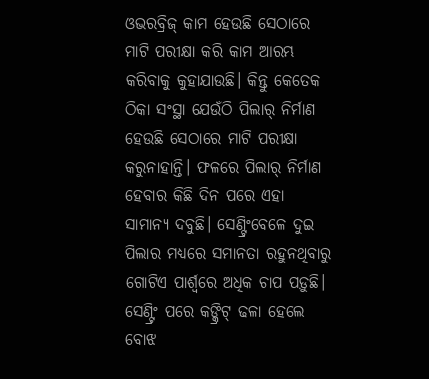ଓଭରବ୍ରିଜ୍ କାମ ହେଉଛି ସେଠାରେ ମାଟି ପରୀକ୍ଷା କରି କାମ ଆରମ୍ଭ କରିବାକୁ କୁହାଯାଉଛି। କିନ୍ତୁ କେତେକ ଠିକା ସଂସ୍ଥା ଯେଉଁଠି ପିଲାର୍ ନିର୍ମାଣ ହେଉଛି ସେଠାରେ ମାଟି ପରୀକ୍ଷା କରୁନାହାନ୍ତି। ଫଳରେ ପିଲାର୍ ନିର୍ମାଣ ହେବାର କିଛି ଦିନ ପରେ ଏହା ସାମାନ୍ୟ ଦବୁଛି। ସେଣ୍ଟ୍ରିଂବେଳେ ଦୁଇ ପିଲାର ମଧ୍ୟରେ ସମାନତା ରହୁନଥିବାରୁ ଗୋଟିଏ ପାର୍ଶ୍ବରେ ଅଧିକ ଚାପ ପଡ଼ୁଛି। ସେଣ୍ଟ୍ରିଂ ପରେ କଙ୍କ୍ରିଟ୍ ଢଳା ହେଲେ ବୋଝ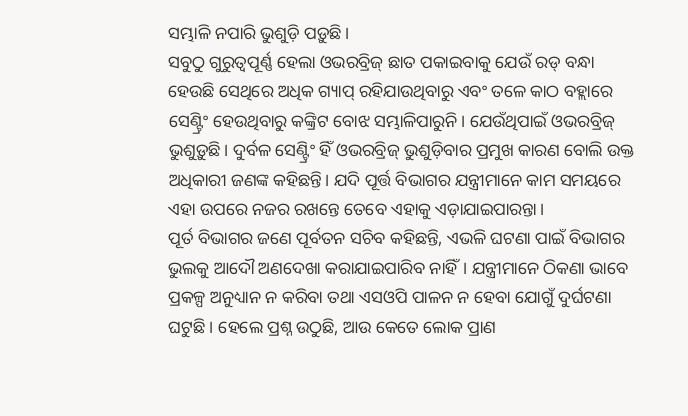ସମ୍ଭାଳି ନପାରି ଭୁଶୁଡ଼ି ପଡ଼ୁଛି।
ସବୁଠୁ ଗୁରୁତ୍ବପୂର୍ଣ୍ଣ ହେଲା ଓଭରବ୍ରିଜ୍ ଛାତ ପକାଇବାକୁ ଯେଉଁ ରଡ୍ ବନ୍ଧା ହେଉଛି ସେଥିରେ ଅଧିକ ଗ୍ୟାପ୍ ରହିଯାଉଥିବାରୁ ଏବଂ ତଳେ କାଠ ବହ୍ଲାରେ ସେଣ୍ଟ୍ରିଂ ହେଉଥିବାରୁ କଙ୍କ୍ରିଟ ବୋଝ ସମ୍ଭାଳିପାରୁନି। ଯେଉଁଥିପାଇଁ ଓଭରବ୍ରିଜ୍ ଭୁଶୁଡ଼ୁଛି। ଦୁର୍ବଳ ସେଣ୍ଟ୍ରିଂ ହିଁ ଓଭରବ୍ରିଜ୍ ଭୁଶୁଡ଼ିବାର ପ୍ରମୁଖ କାରଣ ବୋଲି ଉକ୍ତ ଅଧିକାରୀ ଜଣଙ୍କ କହିଛନ୍ତି। ଯଦି ପୂର୍ତ୍ତ ବିଭାଗର ଯନ୍ତ୍ରୀମାନେ କାମ ସମୟରେ ଏହା ଉପରେ ନଜର ରଖନ୍ତେ ତେବେ ଏହାକୁ ଏଡ଼ାଯାଇପାରନ୍ତା।
ପୂର୍ତ ବିଭାଗର ଜଣେ ପୂର୍ବତନ ସଚିବ କହିଛନ୍ତି, ଏଭଳି ଘଟଣା ପାଇଁ ବିଭାଗର ଭୁଲକୁ ଆଦୌ ଅଣଦେଖା କରାଯାଇପାରିବ ନାହିଁ। ଯନ୍ତ୍ରୀମାନେ ଠିକଣା ଭାବେ ପ୍ରକଳ୍ପ ଅନୁଧ୍ୟାନ ନ କରିବା ତଥା ଏସଓପି ପାଳନ ନ ହେବା ଯୋଗୁଁ ଦୁର୍ଘଟଣା ଘଟୁଛି। ହେଲେ ପ୍ରଶ୍ନ ଉଠୁଛି, ଆଉ କେତେ ଲୋକ ପ୍ରାଣ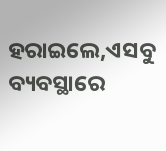ହରାଇଲେ,ଏସବୁ ବ୍ୟବସ୍ଥାରେ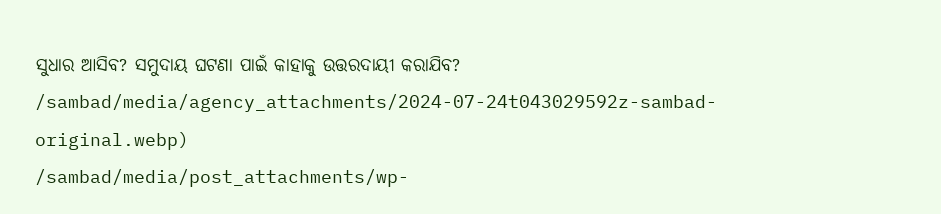ସୁଧାର ଆସିବ? ସମୁଦାୟ ଘଟଣା ପାଇଁ କାହାକୁ ଉତ୍ତରଦାୟୀ କରାଯିବ?
/sambad/media/agency_attachments/2024-07-24t043029592z-sambad-original.webp)
/sambad/media/post_attachments/wp-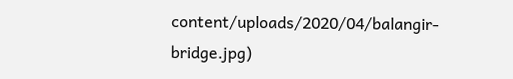content/uploads/2020/04/balangir-bridge.jpg)